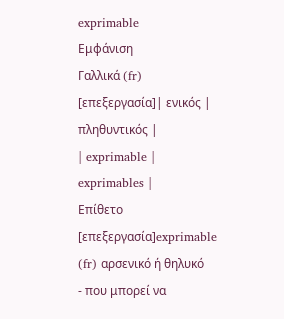exprimable
Εμφάνιση
Γαλλικά (fr)
[επεξεργασία]| ενικός | πληθυντικός |
| exprimable | exprimables |
Επίθετο
[επεξεργασία]exprimable (fr) αρσενικό ή θηλυκό
- που μπορεί να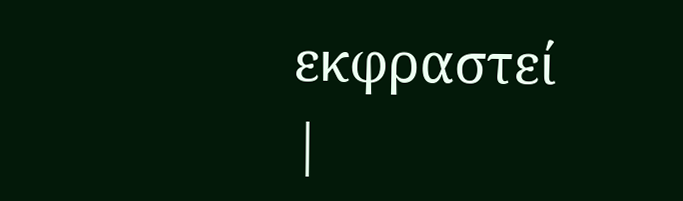εκφραστεί
|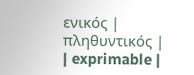ενικός | πληθυντικός |
| exprimable |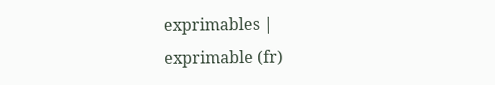exprimables |
exprimable (fr)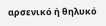αρσενικό ή θηλυκό